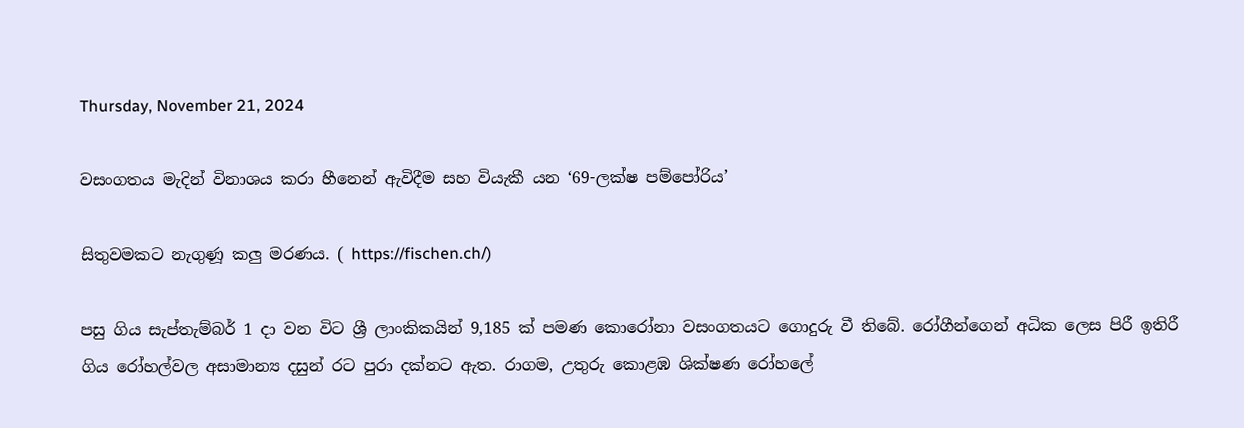Thursday, November 21, 2024

වසංගතය මැදින් විනාශය කරා හීනෙන් ඇවිදීම සහ වියැකී යන ‘69-ලක්ෂ පම්පෝරිය’

සිතුවමකට නැගුණූ කලු මරණය. ( https://fischen.ch/)

පසු ගිය සැප්තැම්බර් 1 දා වන විට ශ්‍රී ලාංකිකයින් 9,185 ක් පමණ කොරෝනා වසංගතයට ගොදුරු වී තිබේ. රෝගීන්ගෙන් අධික ලෙස පිරී ඉතිරී ගිය රෝහල්වල අසාමාන්‍ය දසුන් රට පුරා දක්නට ඇත. රාගම, උතුරු කොළඹ ශික්ෂණ රෝහලේ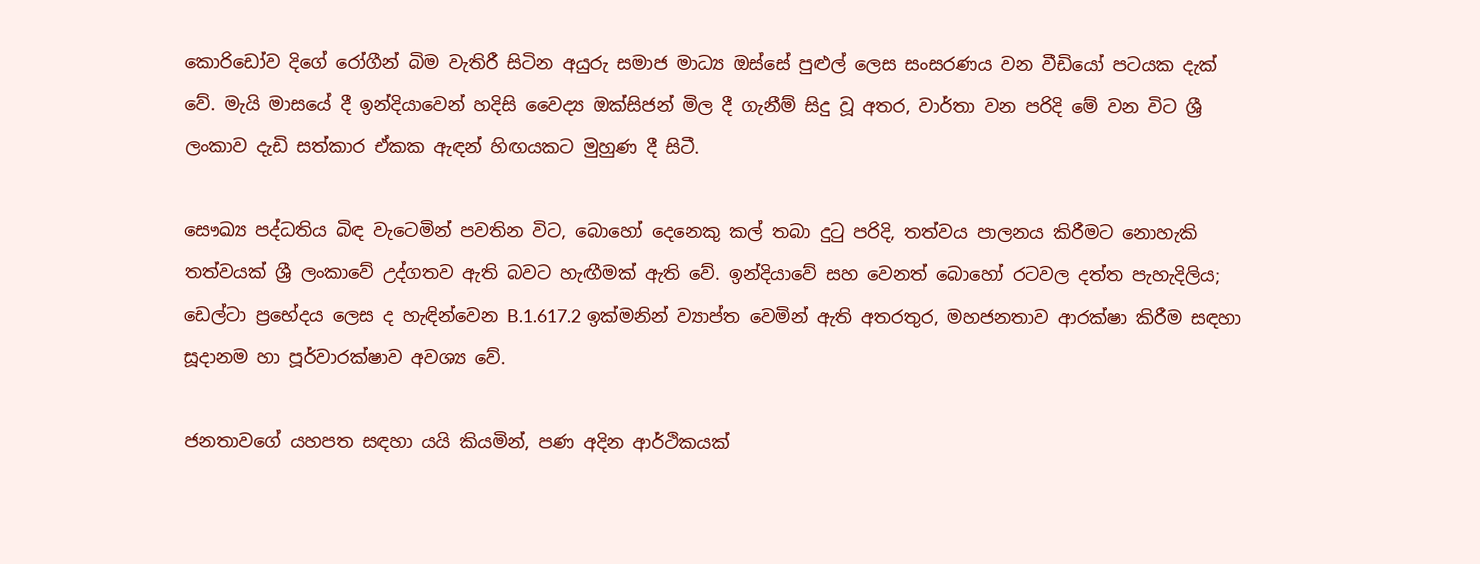කොරිඩෝව දිගේ රෝගීන් බිම වැතිරී සිටින අයුරු සමාජ මාධ්‍ය ඔස්සේ පුළුල් ලෙස සංසරණය වන වීඩියෝ පටයක දැක් වේ. මැයි මාසයේ දී ඉන්දියාවෙන් හදිසි වෛද්‍ය ඔක්සිජන් මිල දී ගැනීම් සිදු වූ අතර, වාර්තා වන පරිදි මේ වන විට ශ්‍රී ලංකාව දැඩි සත්කාර ඒකක ඇඳන් හිඟයකට මුහුණ දී සිටී.

සෞඛ්‍ය පද්ධතිය බිඳ වැටෙමින් පවතින විට, බොහෝ දෙනෙකු කල් තබා දුටු පරිදි, තත්වය පාලනය කිරීමට නොහැකි තත්වයක් ශ්‍රී ලංකාවේ උද්ගතව ඇති බවට හැඟීමක් ඇති වේ. ඉන්දියාවේ සහ වෙනත් බොහෝ රටවල දත්ත පැහැදිලිය; ඩෙල්ටා ප්‍රභේදය ලෙස ද හැඳින්වෙන B.1.617.2 ඉක්මනින් ව්‍යාප්ත වෙමින් ඇති අතරතුර, මහජනතාව ආරක්ෂා කිරීම සඳහා සූදානම හා පූර්වාරක්ෂාව අවශ්‍ය වේ.

ජනතාවගේ යහපත සඳහා යයි කියමින්, පණ අදින ආර්ථිකයක්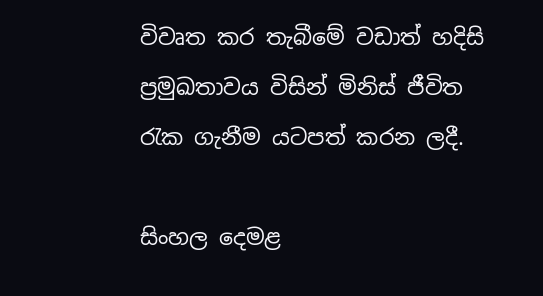විවෘත කර තැබීමේ වඩාත් හදිසි ප්‍රමුඛතාවය විසින් මිනිස් ජීවිත රැක ගැනීම යටපත් කරන ලදී.

සිංහල දෙමළ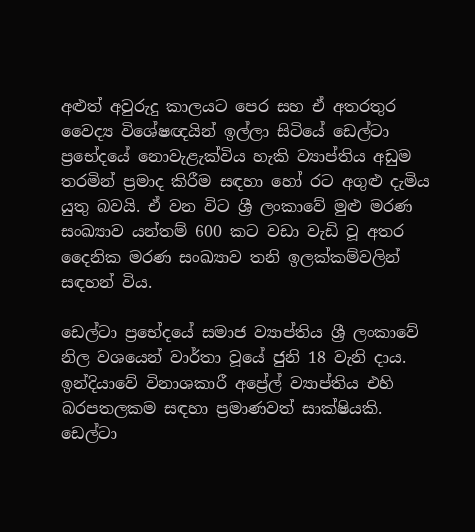අළුත් අවුරුදු කාලයට පෙර සහ ඒ අතරතුර වෛද්‍ය විශේෂඥයින් ඉල්ලා සිටියේ ඩෙල්ටා ප්‍රභේදයේ නොවැළැක්විය හැකි ව්‍යාප්තිය අඩුම තරමින් ප්‍රමාද කිරීම සඳහා හෝ රට අගුළු දැමිය යුතු බවයි. ඒ වන විට ශ්‍රී ලංකාවේ මුළු මරණ සංඛ්‍යාව යන්තම් 600 කට වඩා වැඩි වූ අතර දෛනික මරණ සංඛ්‍යාව තනි ඉලක්කම්වලින් සඳහන් විය.

ඩෙල්ටා ප්‍රභේදයේ සමාජ ව්‍යාප්තිය ශ්‍රී ලංකාවේ නිල වශයෙන් වාර්තා වූයේ ජුනි 18 වැනි දාය. ඉන්දියාවේ විනාශකාරී අප්‍රේල් ව්‍යාප්තිය එහි බරපතලකම සඳහා ප්‍රමාණවත් සාක්ෂියකි. ඩෙල්ටා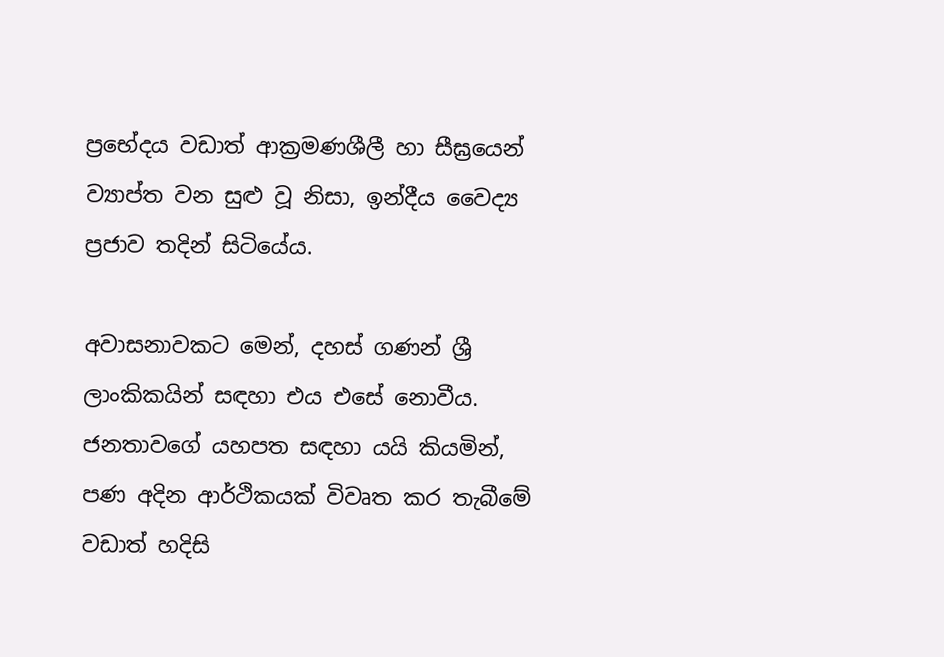ප්‍රභේදය වඩාත් ආක්‍රමණශීලී හා සීඝ්‍රයෙන් ව්‍යාප්ත වන සුළු වූ නිසා, ඉන්දීය වෛද්‍ය ප්‍රජාව තදින් සිටියේය.

අවාසනාවකට මෙන්, දහස් ගණන් ශ්‍රී ලාංකිකයින් සඳහා එය එසේ නොවීය. ජනතාවගේ යහපත සඳහා යයි කියමින්, පණ අදින ආර්ථිකයක් විවෘත කර තැබීමේ වඩාත් හදිසි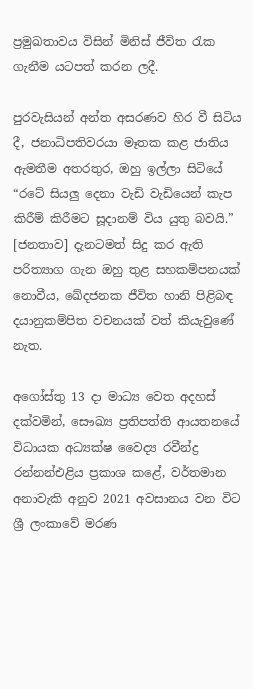ප්‍රමුඛතාවය විසින් මිනිස් ජීවිත රැක ගැනීම යටපත් කරන ලදී.

පුරවැසියන් අන්ත අසරණව හිර වී සිටිය දී, ජනාධිපතිවරයා මෑතක කළ ජාතිය ඇමතීම අතරතුර, ඔහු ඉල්ලා සිටියේ “රටේ සියලු දෙනා වැඩි වැඩියෙන් කැප කිරීම් කිරීමට සූදානම් විය යුතු බවයි.” [ජනතාව] දැනටමත් සිදු කර ඇති පරිත්‍යාග ගැන ඔහු තුළ සහකම්පනයක් නොවීය, ඛේදජනක ජීවිත හානි පිළිබඳ දයානුකම්පිත වචනයක් වත් කියැවුණේ නැත.

අගෝස්තු 13 දා මාධ්‍ය වෙත අදහස් දක්වමින්, සෞඛ්‍ය ප්‍රතිපත්ති ආයතනයේ විධායක අධ්‍යක්ෂ වෛද්‍ය රවීන්ද්‍ර රන්නන්එළිය ප්‍රකාශ කළේ, වර්තමාන අනාවැකි අනුව 2021 අවසානය වන විට ශ්‍රී ලංකාවේ මරණ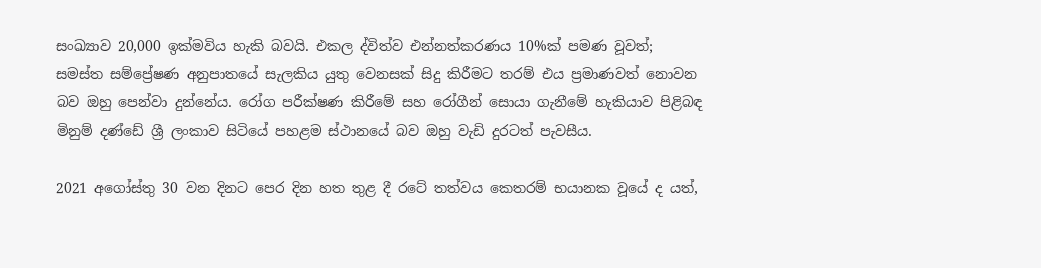සංඛ්‍යාව 20,000 ඉක්මවිය හැකි බවයි. එකල ද්විත්ව එන්නත්කරණය 10%ක් පමණ වූවත්; සමස්ත සම්ප්‍රේෂණ අනුපාතයේ සැලකිය යුතු වෙනසක් සිදු කිරීමට තරම් එය ප්‍රමාණවත් නොවන බව ඔහු පෙන්වා දුන්නේය. රෝග පරීක්ෂණ කිරීමේ සහ රෝගීන් සොයා ගැනීමේ හැකියාව පිළිබඳ මිනුම් දණ්ඩේ ශ්‍රී ලංකාව සිටියේ පහළම ස්ථානයේ බව ඔහු වැඩි දුරටත් පැවසීය.

2021 අගෝස්තු 30 වන දිනට පෙර දින හත තුළ දී රටේ තත්වය කෙතරම් භයානක වූයේ ද යත්,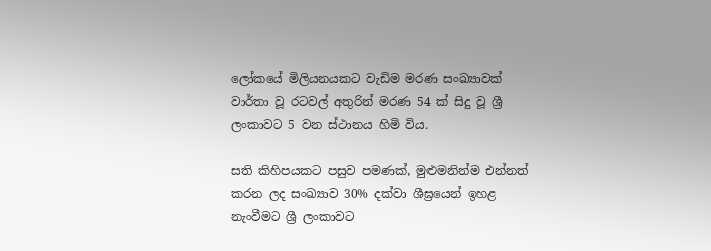ලෝකයේ මිලියනයකට වැඩිම මරණ සංඛ්‍යාවක් වාර්තා වූ රටවල් අතුරින් මරණ 54 ක් සිදු වූ ශ්‍රී ලංකාවට 5 වන ස්ථානය හිමි විය.

සති කිහිපයකට පසුව පමණක්, මුළුමනින්ම එන්නත් කරන ලද සංඛ්‍යාව 30% දක්වා ශීඝ්‍රයෙන් ඉහළ නැංවීමට ශ්‍රී ලංකාවට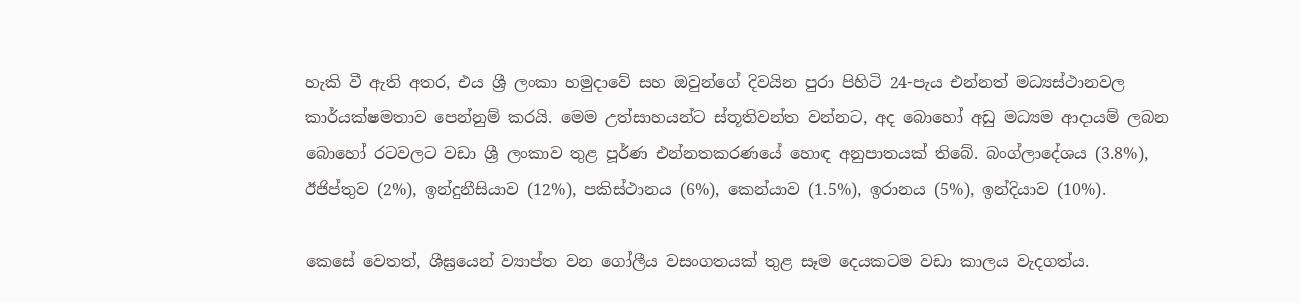හැකි වී ඇති අතර, එය ශ්‍රී ලංකා හමුදාවේ සහ ඔවුන්ගේ දිවයින පුරා පිහිටි 24-පැය එන්නත් මධ්‍යස්ථානවල කාර්යක්ෂමතාව පෙන්නුම් කරයි. මෙම උත්සාහයන්ට ස්තූතිවන්ත වන්නට, අද බොහෝ අඩු මධ්‍යම ආදායම් ලබන බොහෝ රටවලට වඩා ශ්‍රී ලංකාව තුළ පූර්ණ එන්නතකරණයේ හොඳ අනුපාතයක් තිබේ. බංග්ලාදේශය (3.8%), ඊජිප්තුව (2%), ඉන්දුනීසියාව (12%), පකිස්ථානය (6%), කෙන්යාව (1.5%), ඉරානය (5%), ඉන්දියාව (10%).

කෙසේ වෙතත්, ශීඝ්‍රයෙන් ව්‍යාප්ත වන ගෝලීය වසංගතයක් තුළ සෑම දෙයකටම වඩා කාලය වැදගත්ය.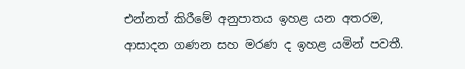එන්නත් කිරීමේ අනුපාතය ඉහළ යන අතරම, ආසාදන ගණන සහ මරණ ද ඉහළ යමින් පවතී.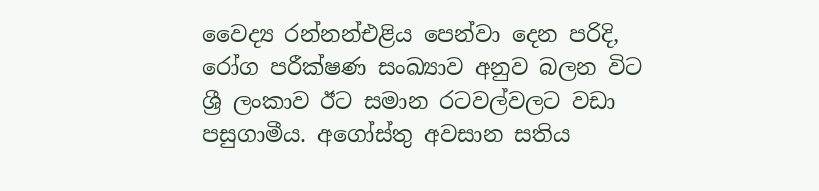වෛද්‍ය රන්නන්එළිය පෙන්වා දෙන පරිදි, රෝග පරීක්ෂණ සංඛ්‍යාව අනුව බලන විට ශ්‍රී ලංකාව ඊට සමාන රටවල්වලට වඩා පසුගාමීය. අගෝස්තු අවසාන සතිය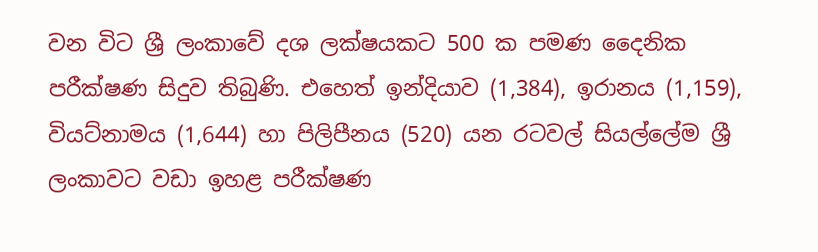වන විට ශ්‍රී ලංකාවේ දශ ලක්ෂයකට 500 ක පමණ දෛනික පරීක්ෂණ සිදුව තිබුණි. එහෙත් ඉන්දියාව (1,384), ඉරානය (1,159), වියට්නාමය (1,644) හා පිලිපීනය (520) යන රටවල් සියල්ලේම ශ්‍රී ලංකාවට වඩා ඉහළ පරීක්ෂණ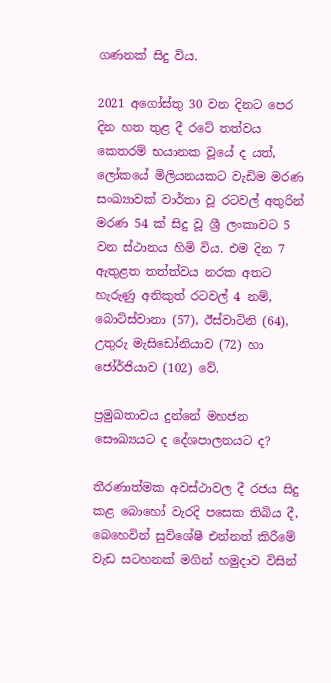ගණනක් සිදු විය.

2021 අගෝස්තු 30 වන දිනට පෙර දින හත තුළ දී රටේ තත්වය කෙතරම් භයානක වූයේ ද යත්, ලෝකයේ මිලියනයකට වැඩිම මරණ සංඛ්‍යාවක් වාර්තා වූ රටවල් අතුරින් මරණ 54 ක් සිදු වූ ශ්‍රී ලංකාවට 5 වන ස්ථානය හිමි විය. එම දින 7 ඇතුළත තත්ත්වය නරක අතට හැරුණු අනිකුත් රටවල් 4 නම්, බොට්ස්වානා (57), ඊස්වාටිනි (64), උතුරු මැසිඩෝනියාව (72) හා ජෝර්ජියාව (102) වේ.

ප්‍රමුඛතාවය දුන්නේ මහජන සෞඛ්‍යයට ද දේශපාලනයට ද?

තීරණාත්මක අවස්ථාවල දී රජය සිදු කළ බොහෝ වැරදි පසෙක තිබිය දී, බෙහෙවින් සුවිශේෂී එන්නත් කිරීමේ වැඩ සටහනක් මගින් හමුදාව විසින්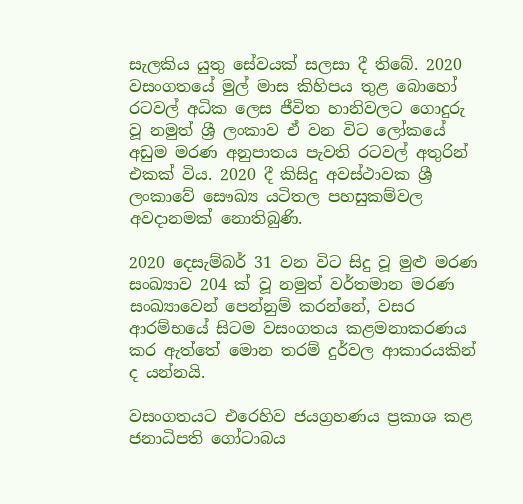සැලකිය යුතු සේවයක් සලසා දී තිබේ. 2020 වසංගතයේ මුල් මාස කිහිපය තුළ බොහෝ රටවල් අධික ලෙස ජීවිත හානිවලට ගොදුරු වූ නමුත් ශ්‍රී ලංකාව ඒ වන විට ලෝකයේ අඩුම මරණ අනුපාතය පැවති රටවල් අතුරින් එකක් විය. 2020 දී කිසිදු අවස්ථාවක ශ්‍රී ලංකාවේ සෞඛ්‍ය යටිතල පහසුකම්වල අවදානමක් නොතිබුණි.

2020 දෙසැම්බර් 31 වන විට සිදු වූ මුළු මරණ සංඛ්‍යාව 204 ක් වූ නමුත් වර්තමාන මරණ සංඛ්‍යාවෙන් පෙන්නුම් කරන්නේ, වසර ආරම්භයේ සිටම වසංගතය කළමනාකරණය කර ඇත්තේ මොන තරම් දුර්වල ආකාරයකින් ද යන්නයි.

වසංගතයට එරෙහිව ජයග්‍රහණය ප්‍රකාශ කළ ජනාධිපති ගෝටාබය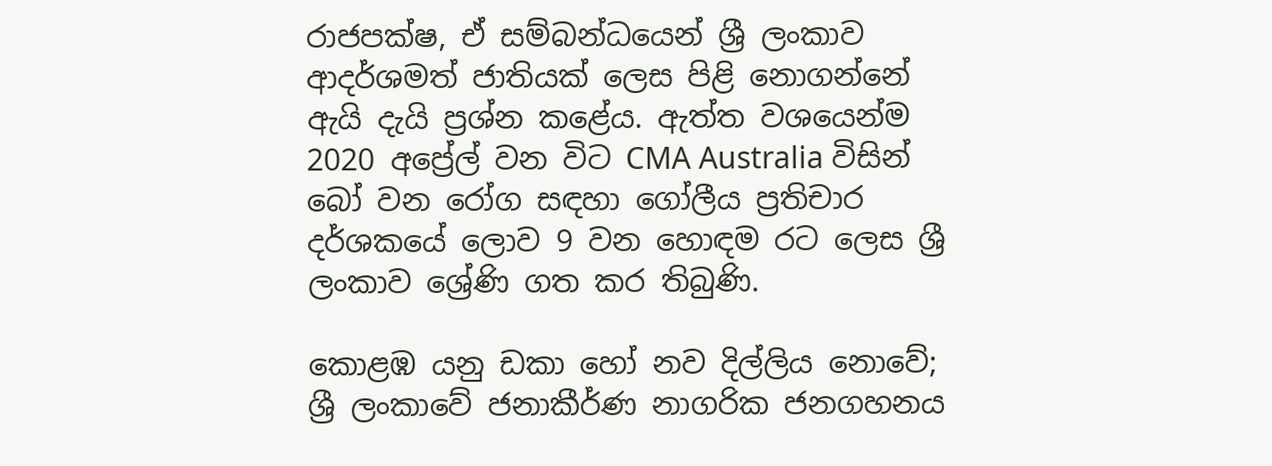රාජපක්ෂ, ඒ සම්බන්ධයෙන් ශ්‍රී ලංකාව ආදර්ශමත් ජාතියක් ලෙස පිළි නොගන්නේ ඇයි දැයි ප්‍රශ්න කළේය. ඇත්ත වශයෙන්ම 2020 අප්‍රේල් වන විට CMA Australia විසින් බෝ වන රෝග සඳහා ගෝලීය ප්‍රතිචාර දර්ශකයේ ලොව 9 වන හොඳම රට ලෙස ශ්‍රී ලංකාව ශ්‍රේණි ගත කර තිබුණි.

කොළඹ යනු ඩකා හෝ නව දිල්ලිය නොවේ; ශ්‍රී ලංකාවේ ජනාකීර්ණ නාගරික ජනගහනය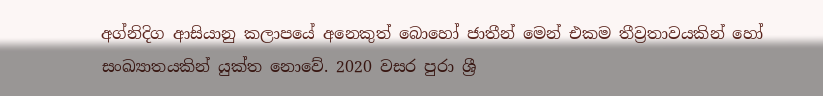අග්නිදිග ආසියානු කලාපයේ අනෙකුත් බොහෝ ජාතීන් මෙන් එකම තීව්‍රතාවයකින් හෝ සංඛ්‍යාතයකින් යුක්ත නොවේ. 2020 වසර පුරා ශ්‍රී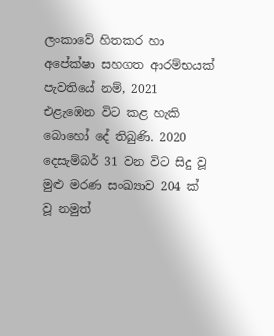ලංකාවේ හිතකර හා අපේක්ෂා සහගත ආරම්භයක් පැවතියේ නම්, 2021 එළැඹෙන විට කළ හැකි බොහෝ දේ තිබුණි. 2020 දෙසැම්බර් 31 වන විට සිදු වූ මුළු මරණ සංඛ්‍යාව 204 ක් වූ නමුත්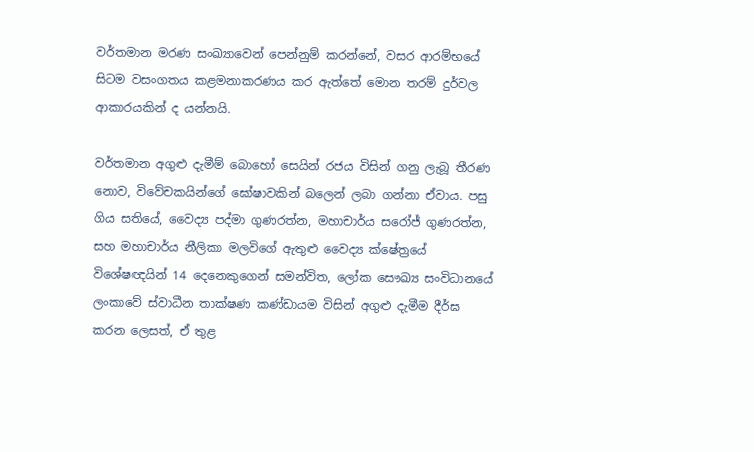වර්තමාන මරණ සංඛ්‍යාවෙන් පෙන්නුම් කරන්නේ, වසර ආරම්භයේ සිටම වසංගතය කළමනාකරණය කර ඇත්තේ මොන තරම් දුර්වල ආකාරයකින් ද යන්නයි.

වර්තමාන අගුළු දැමීම් බොහෝ සෙයින් රජය විසින් ගනු ලැබූ තීරණ නොව, විවේචකයින්ගේ ඝෝෂාවකින් බලෙන් ලබා ගන්නා ඒවාය. පසු ගිය සතියේ, වෛද්‍ය පද්මා ගුණරත්න, මහාචාර්ය සරෝජ් ගුණරත්න, සහ මහාචාර්ය නීලිකා මලවිගේ ඇතුළු වෛද්‍ය ක්ෂේත්‍රයේ විශේෂඥයින් 14 දෙනෙකුගෙන් සමන්විත, ලෝක සෞඛ්‍ය සංවිධානයේ ලංකාවේ ස්වාධීන තාක්ෂණ කණ්ඩායම විසින් අගුළු දැමීම දීර්ඝ කරන ලෙසත්, ඒ තුළ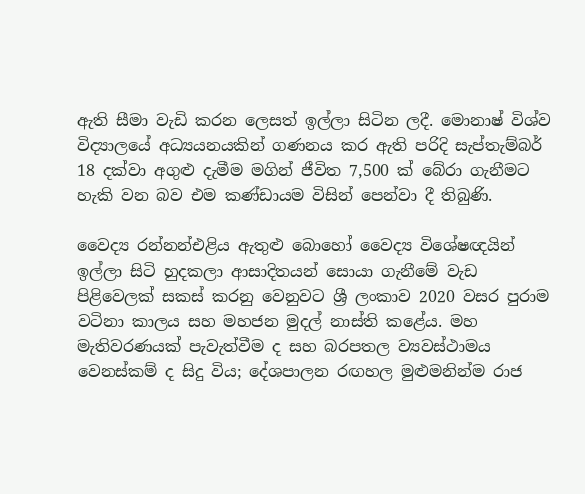ඇති සීමා වැඩි කරන ලෙසත් ඉල්ලා සිටින ලදී. මොනාෂ් විශ්ව විද්‍යාලයේ අධ්‍යයනයකින් ගණනය කර ඇති පරිදි සැප්තැම්බර් 18 දක්වා අගුළු දැමීම මගින් ජීවිත 7,500 ක් බේරා ගැනීමට හැකි වන බව එම කණ්ඩායම විසින් පෙන්වා දී තිබුණි.

වෛද්‍ය රන්නන්එළිය ඇතුළු බොහෝ වෛද්‍ය විශේෂඥයින් ඉල්ලා සිටි හුදකලා ආසාදිතයන් සොයා ගැනීමේ වැඩ පිළිවෙලක් සකස් කරනු වෙනුවට ශ්‍රී ලංකාව 2020 වසර පුරාම වටිනා කාලය සහ මහජන මුදල් නාස්ති කළේය. මහ මැතිවරණයක් පැවැත්වීම ද සහ බරපතල ව්‍යවස්ථාමය වෙනස්කම් ද සිදු විය; දේශපාලන රඟහල මුළුමනින්ම රාජ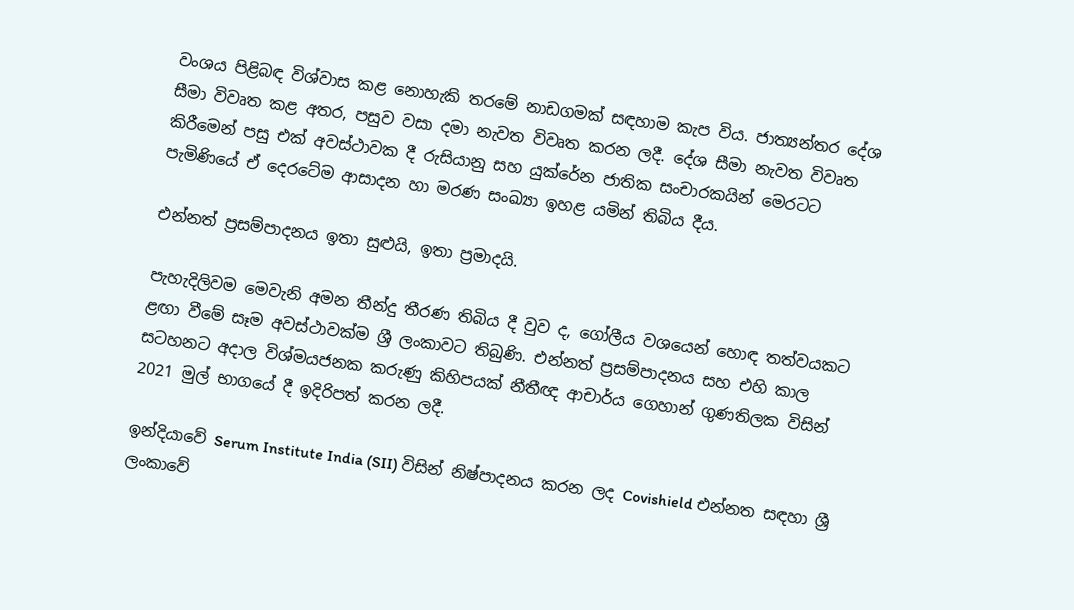වංශය පිළිබඳ විශ්වාස කළ නොහැකි තරමේ නාඩගමක් සඳහාම කැප විය. ජාත්‍යන්තර දේශ සීමා විවෘත කළ අතර, පසුව වසා දමා නැවත විවෘත කරන ලදී. දේශ සීමා නැවත විවෘත කිරීමෙන් පසු එක් අවස්ථාවක දී රුසියානු සහ යුක්රේන ජාතික සංචාරකයින් මෙරටට පැමිණියේ ඒ දෙරටේම ආසාදන හා මරණ සංඛ්‍යා ඉහළ යමින් තිබිය දීය.

එන්නත් ප්‍රසම්පාදනය ඉතා සුළුයි, ඉතා ප්‍රමාදයි.

පැහැදිලිවම මෙවැනි අමන තීන්දු තීරණ තිබිය දී වුව ද, ගෝලීය වශයෙන් හොඳ තත්වයකට ළඟා වීමේ සෑම අවස්ථාවක්ම ශ්‍රී ලංකාවට තිබුණි. එන්නත් ප්‍රසම්පාදනය සහ එහි කාල සටහනට අදාල විශ්මයජනක කරුණු කිහිපයක් නීතීඥ ආචාර්ය ගෙහාන් ගුණතිලක විසින් 2021 මුල් භාගයේ දී ඉදිරිපත් කරන ලදී.

ඉන්දියාවේ Serum Institute India (SII) විසින් නිෂ්පාදනය කරන ලද Covishield එන්නත සඳහා ශ්‍රී ලංකාවේ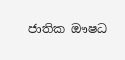ජාතික ඖෂධ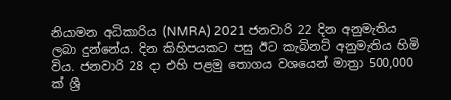නියාමන අධිකාරිය (NMRA) 2021 ජනවාරි 22 දින අනුමැතිය ලබා දුන්නේය. දින කිහිපයකට පසු ඊට කැබිනට් අනුමැතිය හිමි විය. ජනවාරි 28 දා එහි පළමු තොගය වශයෙන් මාත්‍රා 500,000 ක් ශ්‍රී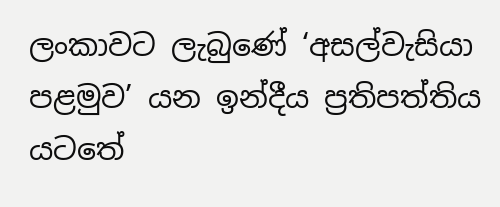ලංකාවට ලැබුණේ ‘අසල්වැසියා පළමුව’ යන ඉන්දීය ප්‍රතිපත්තිය යටතේ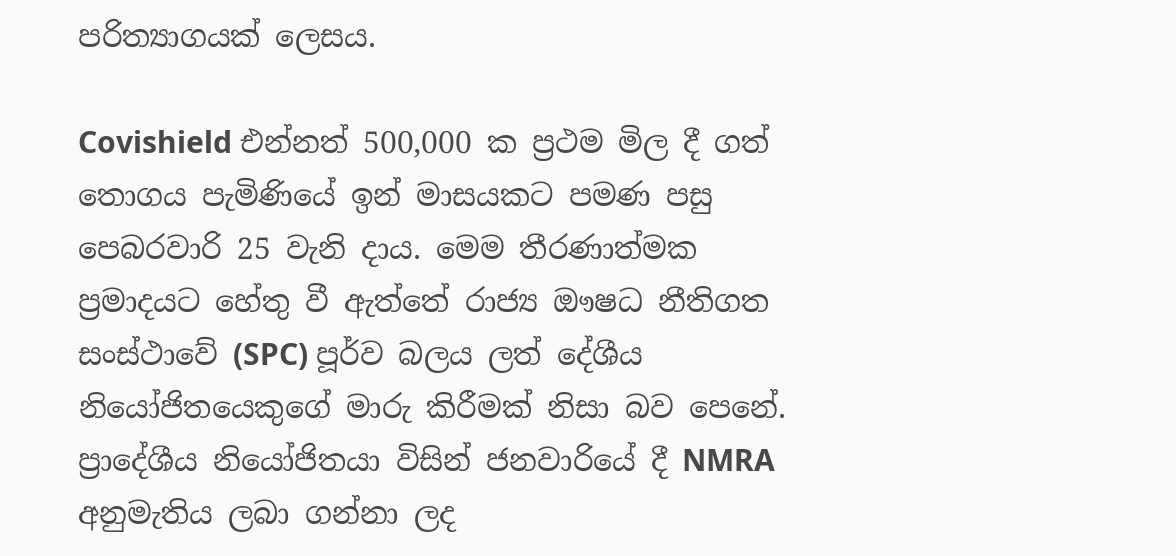පරිත්‍යාගයක් ලෙසය.

Covishield එන්නත් 500,000 ක ප්‍රථම මිල දී ගත් තොගය පැමිණියේ ඉන් මාසයකට පමණ පසු පෙබරවාරි 25 වැනි දාය. මෙම තීරණාත්මක ප්‍රමාදයට හේතු වී ඇත්තේ රාජ්‍ය ඖෂධ නීතිගත සංස්ථාවේ (SPC) පූර්ව බලය ලත් දේශීය නියෝජිතයෙකුගේ මාරු කිරීමක් නිසා බව පෙනේ. ප්‍රාදේශීය නියෝජිතයා විසින් ජනවාරියේ දී NMRA අනුමැතිය ලබා ගන්නා ලද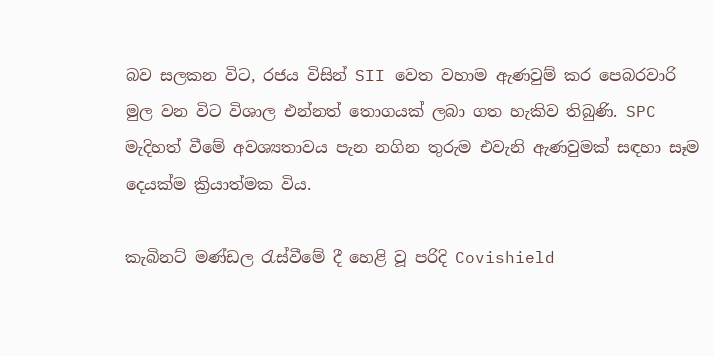බව සලකන විට, රජය විසින් SII වෙත වහාම ඇණවුම් කර පෙබරවාරි මුල වන විට විශාල එන්නත් තොගයක් ලබා ගත හැකිව තිබුණි. SPC මැදිහත් වීමේ අවශ්‍යතාවය පැන නගින තුරුම එවැනි ඇණවුමක් සඳහා සෑම දෙයක්ම ක්‍රියාත්මක විය.

කැබිනට් මණ්ඩල රැස්වීමේ දී හෙළි වූ පරිදි Covishield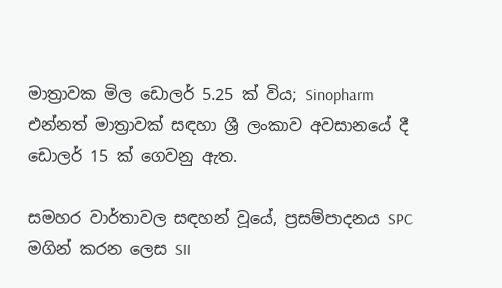මාත්‍රාවක මිල ඩොලර් 5.25 ක් විය; Sinopharm එන්නත් මාත්‍රාවක් සඳහා ශ්‍රී ලංකාව අවසානයේ දී ඩොලර් 15 ක් ගෙවනු ඇත.

සමහර වාර්තාවල සඳහන් වූයේ, ප්‍රසම්පාදනය SPC මගින් කරන ලෙස SII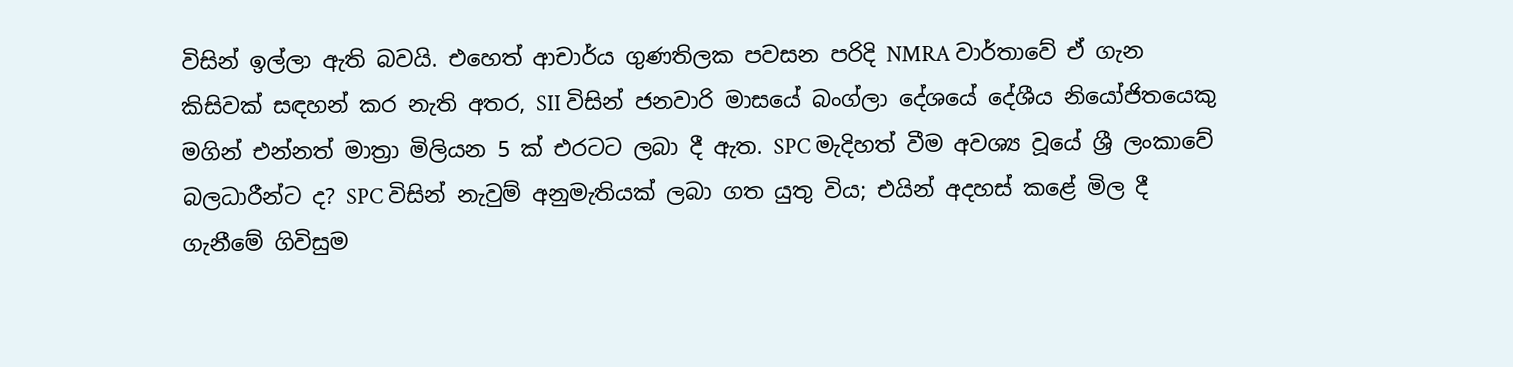විසින් ඉල්ලා ඇති බවයි. එහෙත් ආචාර්ය ගුණතිලක පවසන පරිදි NMRA වාර්තාවේ ඒ ගැන කිසිවක් සඳහන් කර නැති අතර, SII විසින් ජනවාරි මාසයේ බංග්ලා දේශයේ දේශීය නියෝජිතයෙකු මගින් එන්නත් මාත්‍රා මිලියන 5 ක් එරටට ලබා දී ඇත. SPC මැදිහත් වීම අවශ්‍ය වූයේ ශ්‍රී ලංකාවේ බලධාරීන්ට ද? SPC විසින් නැවුම් අනුමැතියක් ලබා ගත යුතු විය; එයින් අදහස් කළේ මිල දී ගැනීමේ ගිවිසුම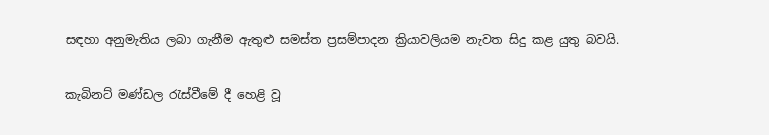සඳහා අනුමැතිය ලබා ගැනීම ඇතුළු සමස්ත ප්‍රසම්පාදන ක්‍රියාවලියම නැවත සිදු කළ යුතු බවයි.

කැබිනට් මණ්ඩල රැස්වීමේ දී හෙළි වූ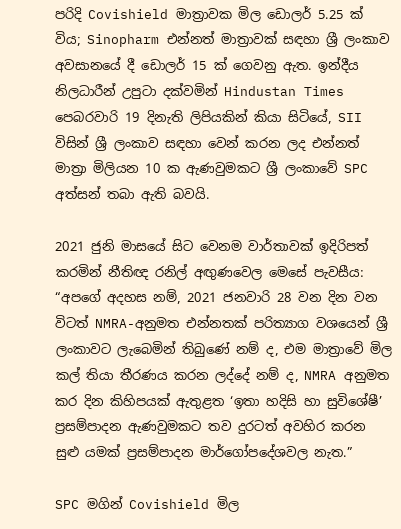පරිදි Covishield මාත්‍රාවක මිල ඩොලර් 5.25 ක් විය; Sinopharm එන්නත් මාත්‍රාවක් සඳහා ශ්‍රී ලංකාව අවසානයේ දී ඩොලර් 15 ක් ගෙවනු ඇත. ඉන්දීය නිලධාරීන් උපුටා දක්වමින් Hindustan Times පෙබරවාරි 19 දිනැති ලිපියකින් කියා සිටියේ, SII විසින් ශ්‍රී ලංකාව සඳහා වෙන් කරන ලද එන්නත් මාත්‍රා මිලියන 10 ක ඇණවුමකට ශ්‍රී ලංකාවේ SPC අත්සන් තබා ඇති බවයි.

2021 ජුනි මාසයේ සිට වෙනම වාර්තාවක් ඉදිරිපත් කරමින් නීතිඥ රනිල් අඟුණවෙල මෙසේ පැවසීය: “අපගේ අදහස නම්, 2021 ජනවාරි 28 වන දින වන විටත් NMRA-අනුමත එන්නතක් පරිත්‍යාග වශයෙන් ශ්‍රී ලංකාවට ලැබෙමින් තිබුණේ නම් ද, එම මාත්‍රාවේ මිල කල් තියා තීරණය කරන ලද්දේ නම් ද, NMRA අනුමත කර දින කිහිපයක් ඇතුළත ‘ඉතා හදිසි හා සුවිශේෂී’ ප්‍රසම්පාදන ඇණවුමකට තව දුරටත් අවහිර කරන සුළු යමක් ප්‍රසම්පාදන මාර්ගෝපදේශවල නැත.”

SPC මගින් Covishield මිල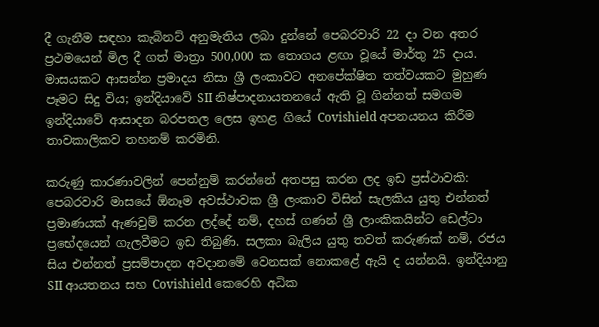දී ගැනීම සඳහා කැබිනට් අනුමැතිය ලබා දුන්නේ පෙබරවාරි 22 දා වන අතර ප්‍රථමයෙන් මිල දී ගත් මාත්‍රා 500,000 ක තොගය ළඟා වූයේ මාර්තු 25 දාය. මාසයකට ආසන්න ප්‍රමාදය නිසා ශ්‍රී ලංකාවට අනපේක්ෂිත තත්වයකට මුහුණ පෑමට සිදු විය; ඉන්දියාවේ SII නිෂ්පාදනායතනයේ ඇති වූ ගින්නත් සමගම ඉන්දියාවේ ආසාදන බරපතල ලෙස ඉහළ ගියේ Covishield අපනයනය කිරීම තාවකාලිකව තහනම් කරමිනි.

කරුණු කාරණාවලින් පෙන්නුම් කරන්නේ අතපසු කරන ලද ඉඩ ප්‍රස්ථාවකි: පෙබරවාරි මාසයේ ඕනෑම අවස්ථාවක ශ්‍රී ලංකාව විසින් සැලකිය යුතු එන්නත් ප්‍රමාණයක් ඇණවුම් කරන ලද්දේ නම්, දහස් ගණන් ශ්‍රී ලාංකිකයින්ට ඩෙල්ටා ප්‍රභේදයෙන් ගැලවීමට ඉඩ තිබුණි. සලකා බැලිය යුතු තවත් කරුණක් නම්, රජය සිය එන්නත් ප්‍රසම්පාදන අවදානමේ වෙනසක් නොකළේ ඇයි ද යන්නයි. ඉන්දියානු SII ආයතනය සහ Covishield කෙරෙහි අධික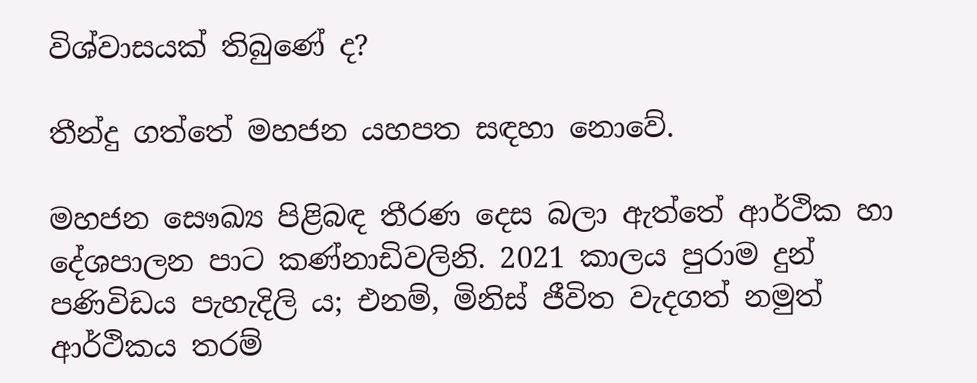විශ්වාසයක් තිබුණේ ද?

තීන්දු ගත්තේ මහජන යහපත සඳහා නොවේ.

මහජන සෞඛ්‍ය පිළිබඳ තීරණ දෙස බලා ඇත්තේ ආර්ථික හා දේශපාලන පාට කණ්නාඩිවලිනි. 2021 කාලය පුරාම දුන් පණිවිඩය පැහැදිලි ය; එනම්, මිනිස් ජීවිත වැදගත් නමුත් ආර්ථිකය තරම්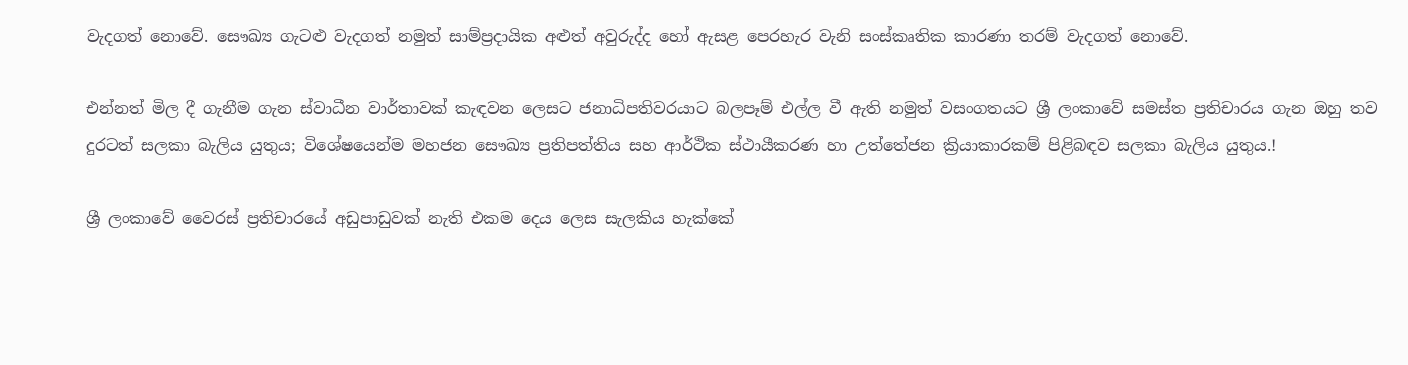වැදගත් නොවේ. සෞඛ්‍ය ගැටළු වැදගත් නමුත් සාම්ප්‍රදායික අළුත් අවුරුද්ද හෝ ඇසළ පෙරහැර වැනි සංස්කෘතික කාරණා තරම් වැදගත් නොවේ.

එන්නත් මිල දී ගැනීම ගැන ස්වාධීන වාර්තාවක් කැඳවන ලෙසට ජනාධිපතිවරයාට බලපෑම් එල්ල වී ඇති නමුත් වසංගතයට ශ්‍රී ලංකාවේ සමස්ත ප්‍රතිචාරය ගැන ඔහු තව දුරටත් සලකා බැලිය යුතුය; විශේෂයෙන්ම මහජන සෞඛ්‍ය ප්‍රතිපත්තිය සහ ආර්ථික ස්ථායීකරණ හා උත්තේජන ක්‍රියාකාරකම් පිළිබඳව සලකා බැලිය යුතුය.!

ශ්‍රී ලංකාවේ වෛරස් ප්‍රතිචාරයේ අඩුපාඩුවක් නැති එකම දෙය ලෙස සැලකිය හැක්කේ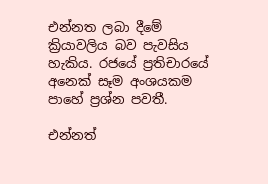එන්නත ලබා දීමේ ක්‍රියාවලිය බව පැවසිය හැකිය. රජයේ ප්‍රතිචාරයේ අනෙක් සෑම අංශයකම පාහේ ප්‍රශ්න පවතී.

එන්නත්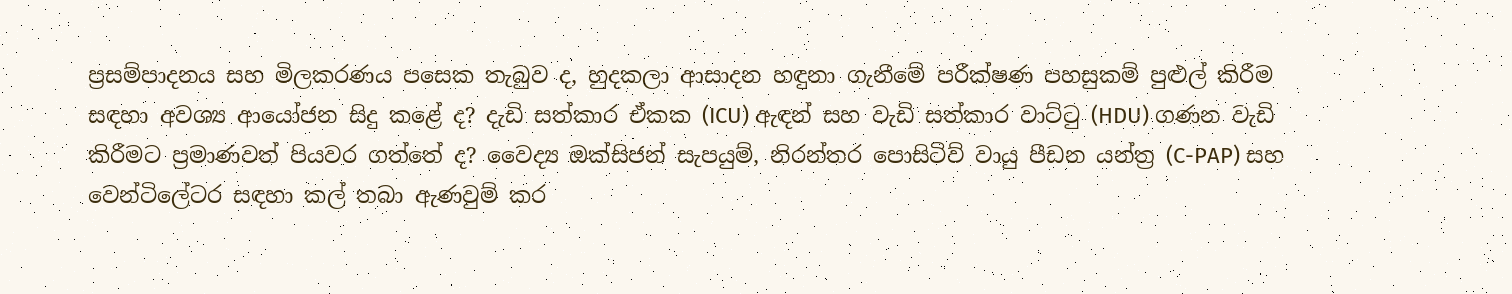ප්‍රසම්පාදනය සහ මිලකරණය පසෙක තැබුව ද, හුදකලා ආසාදන හඳුනා ගැනීමේ පරීක්ෂණ පහසුකම් පුළුල් කිරීම සඳහා අවශ්‍ය ආයෝජන සිදු කළේ ද? දැඩි සත්කාර ඒකක (ICU) ඇඳන් සහ වැඩි සත්කාර වාට්ටු (HDU) ගණන වැඩි කිරීමට ප්‍රමාණවත් පියවර ගත්තේ ද? වෛද්‍ය ඔක්සිජන් සැපයුම්, නිරන්තර පොසිටිව් වායු පීඩන යන්ත්‍ර (C-PAP) සහ වෙන්ටිලේටර සඳහා කල් තබා ඇණවුම් කර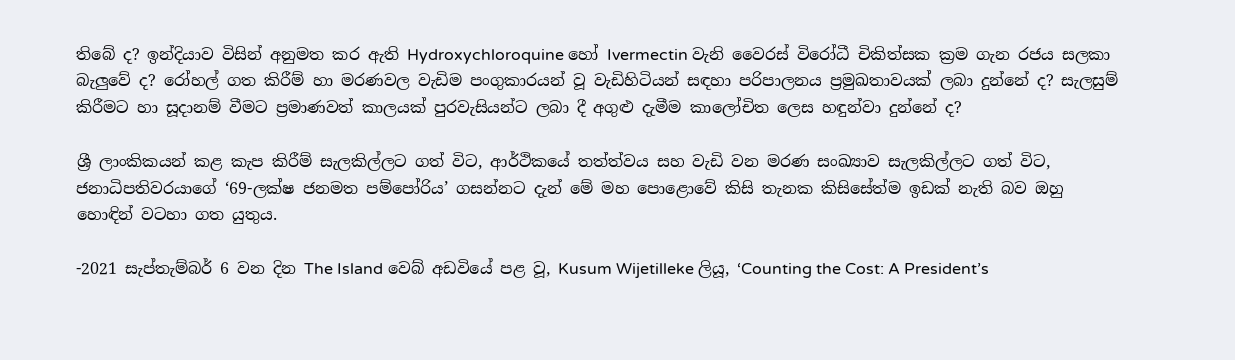තිබේ ද? ඉන්දියාව විසින් අනුමත කර ඇති Hydroxychloroquine හෝ Ivermectin වැනි වෛරස් විරෝධී චිකිත්සක ක්‍රම ගැන රජය සලකා බැලුවේ ද? රෝහල් ගත කිරීම් හා මරණවල වැඩිම පංගුකාරයන් වූ වැඩිහිටියන් සඳහා පරිපාලනය ප්‍රමුඛතාවයක් ලබා දුන්නේ ද? සැලසුම් කිරීමට හා සූදානම් වීමට ප්‍රමාණවත් කාලයක් පුරවැසියන්ට ලබා දී අගුළු දැමීම කාලෝචිත ලෙස හඳුන්වා දුන්නේ ද?

ශ්‍රී ලාංකිකයන් කළ කැප කිරීම් සැලකිල්ලට ගත් විට, ආර්ථිකයේ තත්ත්වය සහ වැඩි වන මරණ සංඛ්‍යාව සැලකිල්ලට ගත් විට, ජනාධිපතිවරයාගේ ‘69-ලක්ෂ ජනමත පම්පෝරිය’ ගසන්නට දැන් මේ මහ පොළොවේ කිසි තැනක කිසිසේත්ම ඉඩක් නැති බව ඔහු හොඳින් වටහා ගත යුතුය.

-2021 සැප්තැම්බර් 6 වන දින The Island වෙබ් අඩවියේ පළ වූ, Kusum Wijetilleke ලියූ, ‘Counting the Cost: A President’s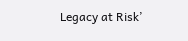Legacy at Risk’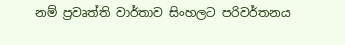නම් ප්‍රවෘත්ති වාර්තාව සිංහලට පරිවර්තනය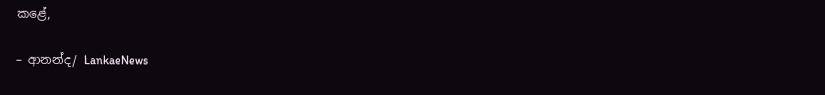කළේ,

– ආනන්ද/ LankaeNews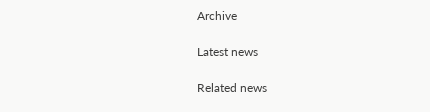Archive

Latest news

Related news